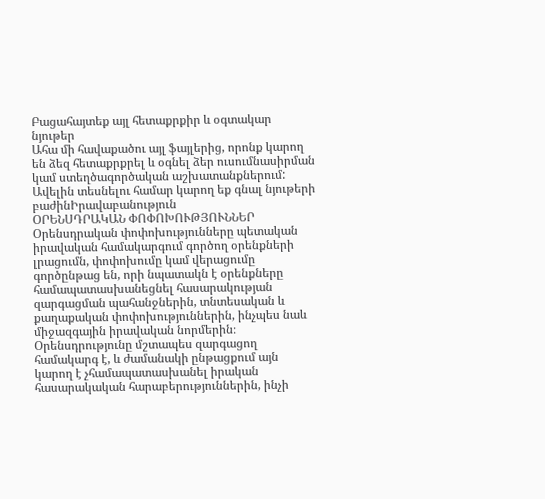Բացահայտեք այլ հետաքրքիր և օգտակար նյութեր
Ահա մի հավաքածու այլ ֆայլերից, որոնք կարող են ձեզ հետաքրքրել և օգնել ձեր ուսումնասիրման կամ ստեղծագործական աշխատանքներում: Ավելին տեսնելու համար կարող եք գնալ նյութերի բաժինԻրավաբանություն
ՕՐԵՆՍԴՐԱԿԱՆ ՓՈՓՈԽՈՒԹՅՈՒՆՆԵՐ
Օրենսդրական փոփոխությունները պետական իրավական համակարգում գործող օրենքների լրացումն, փոփոխումը կամ վերացումը գործընթաց են, որի նպատակն է օրենքները համապատասխանեցնել հասարակության զարգացման պահանջներին, տնտեսական և քաղաքական փոփոխություններին, ինչպես նաև միջազգային իրավական նորմերին։ Օրենսդրությունը մշտապես զարգացող համակարգ է, և ժամանակի ընթացքում այն կարող է չհամապատասխանել իրական հասարակական հարաբերություններին, ինչի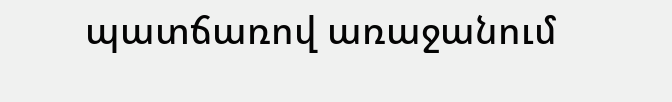պատճառով առաջանում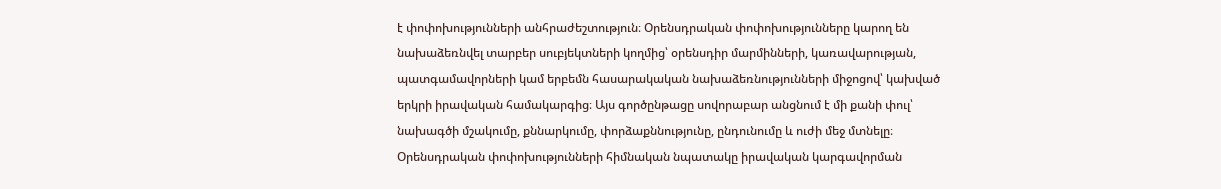է փոփոխությունների անհրաժեշտություն։ Օրենսդրական փոփոխությունները կարող են նախաձեռնվել տարբեր սուբյեկտների կողմից՝ օրենսդիր մարմինների, կառավարության, պատգամավորների կամ երբեմն հասարակական նախաձեռնությունների միջոցով՝ կախված երկրի իրավական համակարգից։ Այս գործընթացը սովորաբար անցնում է մի քանի փուլ՝ նախագծի մշակումը, քննարկումը, փորձաքննությունը, ընդունումը և ուժի մեջ մտնելը։ Օրենսդրական փոփոխությունների հիմնական նպատակը իրավական կարգավորման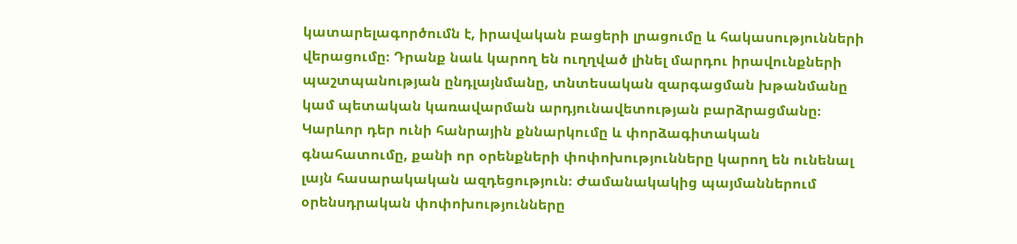կատարելագործումն է, իրավական բացերի լրացումը և հակասությունների վերացումը։ Դրանք նաև կարող են ուղղված լինել մարդու իրավունքների պաշտպանության ընդլայնմանը, տնտեսական զարգացման խթանմանը կամ պետական կառավարման արդյունավետության բարձրացմանը։ Կարևոր դեր ունի հանրային քննարկումը և փորձագիտական գնահատումը, քանի որ օրենքների փոփոխությունները կարող են ունենալ լայն հասարակական ազդեցություն։ Ժամանակակից պայմաններում օրենսդրական փոփոխությունները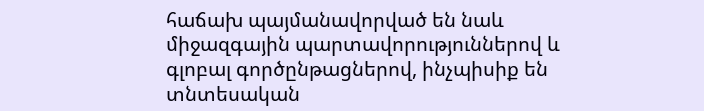հաճախ պայմանավորված են նաև միջազգային պարտավորություններով և գլոբալ գործընթացներով, ինչպիսիք են տնտեսական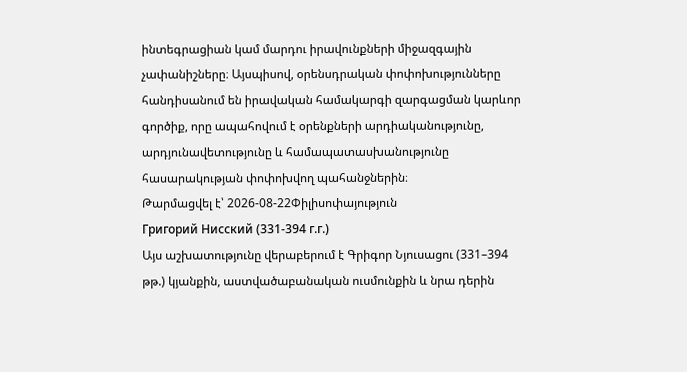ինտեգրացիան կամ մարդու իրավունքների միջազգային չափանիշները։ Այսպիսով, օրենսդրական փոփոխությունները հանդիսանում են իրավական համակարգի զարգացման կարևոր գործիք, որը ապահովում է օրենքների արդիականությունը, արդյունավետությունը և համապատասխանությունը հասարակության փոփոխվող պահանջներին։
Թարմացվել է՝ 2026-08-22Փիլիսոփայություն
Григорий Нисский (331-394 г.г.)
Այս աշխատությունը վերաբերում է Գրիգոր Նյուսացու (331–394 թթ.) կյանքին, աստվածաբանական ուսմունքին և նրա դերին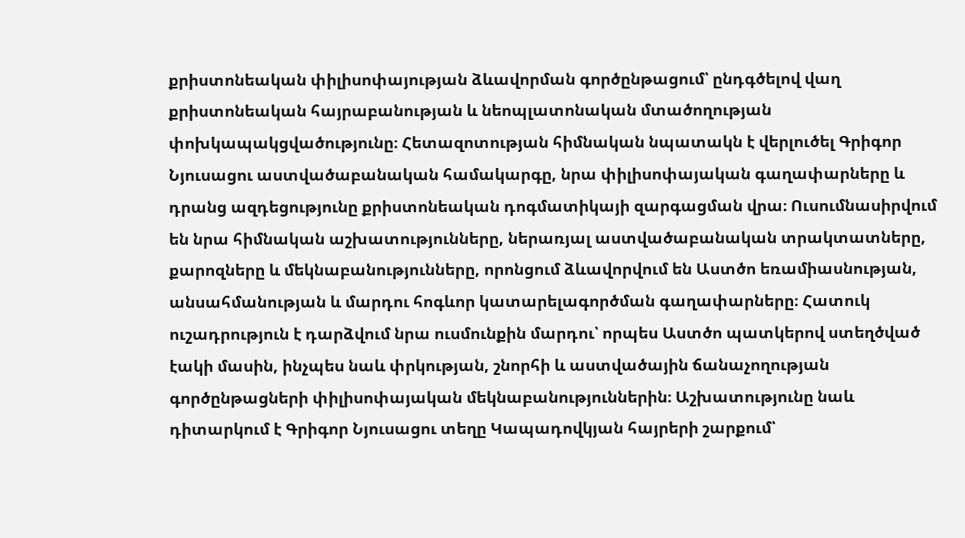քրիստոնեական փիլիսոփայության ձևավորման գործընթացում՝ ընդգծելով վաղ քրիստոնեական հայրաբանության և նեոպլատոնական մտածողության փոխկապակցվածությունը։ Հետազոտության հիմնական նպատակն է վերլուծել Գրիգոր Նյուսացու աստվածաբանական համակարգը, նրա փիլիսոփայական գաղափարները և դրանց ազդեցությունը քրիստոնեական դոգմատիկայի զարգացման վրա։ Ուսումնասիրվում են նրա հիմնական աշխատությունները, ներառյալ աստվածաբանական տրակտատները, քարոզները և մեկնաբանությունները, որոնցում ձևավորվում են Աստծո եռամիասնության, անսահմանության և մարդու հոգևոր կատարելագործման գաղափարները։ Հատուկ ուշադրություն է դարձվում նրա ուսմունքին մարդու՝ որպես Աստծո պատկերով ստեղծված էակի մասին, ինչպես նաև փրկության, շնորհի և աստվածային ճանաչողության գործընթացների փիլիսոփայական մեկնաբանություններին։ Աշխատությունը նաև դիտարկում է Գրիգոր Նյուսացու տեղը Կապադովկյան հայրերի շարքում՝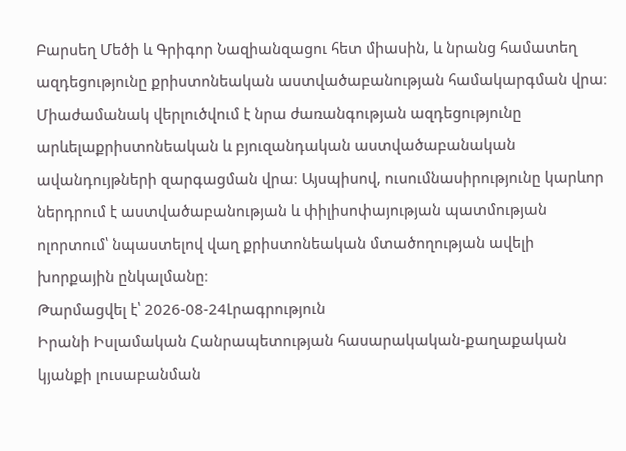Բարսեղ Մեծի և Գրիգոր Նազիանզացու հետ միասին, և նրանց համատեղ ազդեցությունը քրիստոնեական աստվածաբանության համակարգման վրա։ Միաժամանակ վերլուծվում է նրա ժառանգության ազդեցությունը արևելաքրիստոնեական և բյուզանդական աստվածաբանական ավանդույթների զարգացման վրա։ Այսպիսով, ուսումնասիրությունը կարևոր ներդրում է աստվածաբանության և փիլիսոփայության պատմության ոլորտում՝ նպաստելով վաղ քրիստոնեական մտածողության ավելի խորքային ընկալմանը։
Թարմացվել է՝ 2026-08-24Լրագրություն
Իրանի Իսլամական Հանրապետության հասարակական-քաղաքական կյանքի լուսաբանման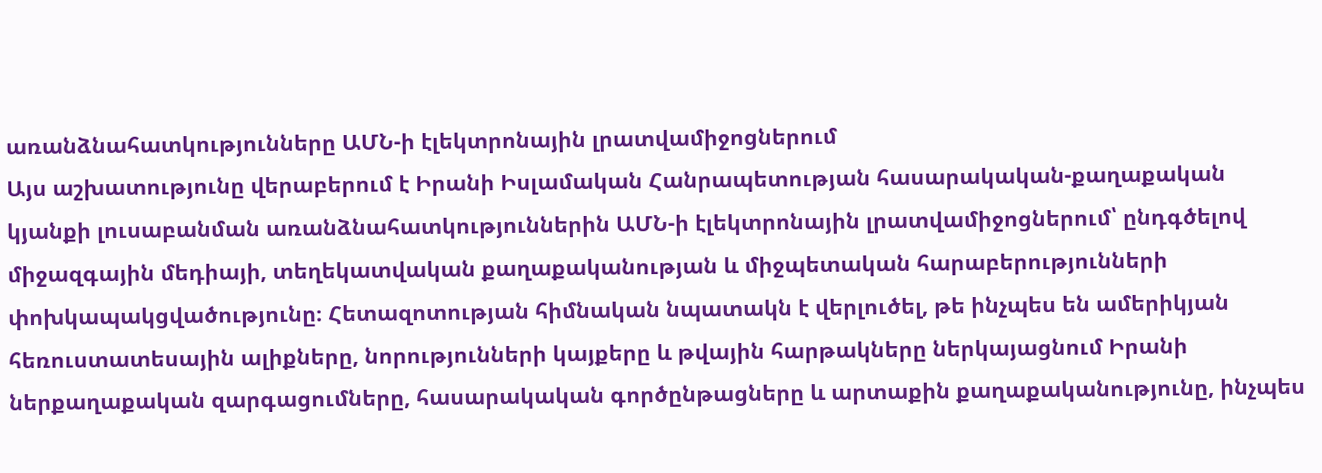առանձնահատկությունները ԱՄՆ-ի էլեկտրոնային լրատվամիջոցներում
Այս աշխատությունը վերաբերում է Իրանի Իսլամական Հանրապետության հասարակական-քաղաքական կյանքի լուսաբանման առանձնահատկություններին ԱՄՆ-ի էլեկտրոնային լրատվամիջոցներում՝ ընդգծելով միջազգային մեդիայի, տեղեկատվական քաղաքականության և միջպետական հարաբերությունների փոխկապակցվածությունը։ Հետազոտության հիմնական նպատակն է վերլուծել, թե ինչպես են ամերիկյան հեռուստատեսային ալիքները, նորությունների կայքերը և թվային հարթակները ներկայացնում Իրանի ներքաղաքական զարգացումները, հասարակական գործընթացները և արտաքին քաղաքականությունը, ինչպես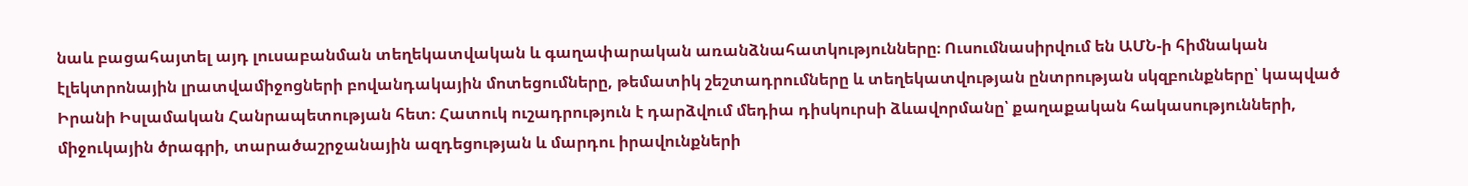նաև բացահայտել այդ լուսաբանման տեղեկատվական և գաղափարական առանձնահատկությունները։ Ուսումնասիրվում են ԱՄՆ-ի հիմնական էլեկտրոնային լրատվամիջոցների բովանդակային մոտեցումները, թեմատիկ շեշտադրումները և տեղեկատվության ընտրության սկզբունքները՝ կապված Իրանի Իսլամական Հանրապետության հետ։ Հատուկ ուշադրություն է դարձվում մեդիա դիսկուրսի ձևավորմանը՝ քաղաքական հակասությունների, միջուկային ծրագրի, տարածաշրջանային ազդեցության և մարդու իրավունքների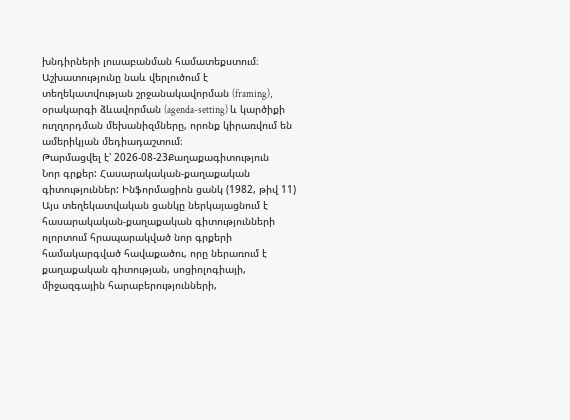խնդիրների լուսաբանման համատեքստում։ Աշխատությունը նաև վերլուծում է տեղեկատվության շրջանակավորման (framing), օրակարգի ձևավորման (agenda-setting) և կարծիքի ուղղորդման մեխանիզմները, որոնք կիրառվում են ամերիկյան մեդիադաշտում։
Թարմացվել է՝ 2026-08-23Քաղաքագիտություն
Նոր գրքեր: Հասարակական-քաղաքական գիտություններ: Ինֆորմացիոն ցանկ (1982, թիվ 11)
Այս տեղեկատվական ցանկը ներկայացնում է հասարակական-քաղաքական գիտությունների ոլորտում հրապարակված նոր գրքերի համակարգված հավաքածու, որը ներառում է քաղաքական գիտության, սոցիոլոգիայի, միջազգային հարաբերությունների,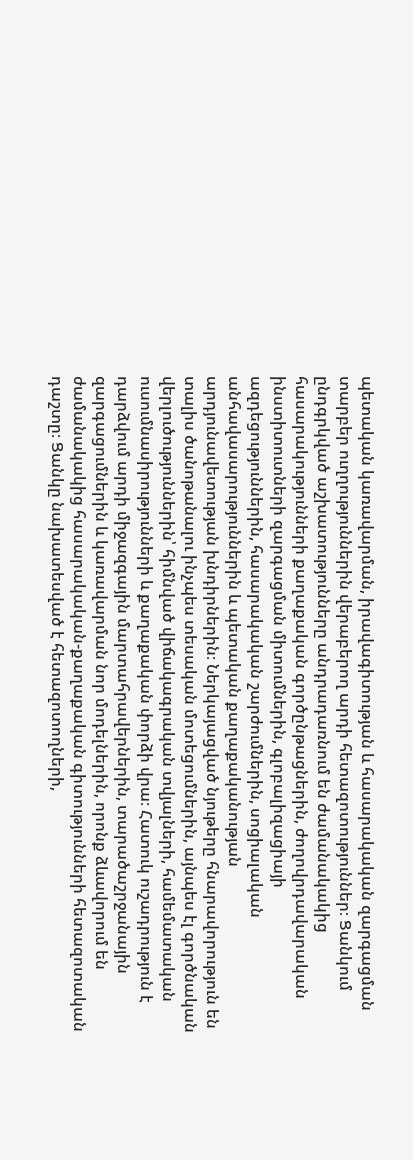պետական կառավարման, իրավագիտության և հասարակական զարգացման տարբեր ուղղություններին վերաբերող արդի հետազոտություններ։ Ցանկում ընդգրկված աշխատությունները անդրադառնում են ժամանակակից հասարակությունների քաղաքական գործընթացներին, ժողովրդավարական ինստիտուտների զարգացման միտումներին, գլոբալիզացիայի ազդեցություններին, հասարակական շարժումներին, սոցիալական անհավասարություններին և պետական քաղաքականության արդյունավետության խնդիրներին։ Ներկայացված նյութերը հնարավորություն են տալիս ծանոթանալու ինչպես տեսական մոտեցումներին, այնպես էլ գործնական վերլուծություններին՝ հիմնված վիճակագրական տվյալների, համեմատական ուսումնասիրությունների և քաղաքական փորձի վրա։ Հատուկ ուշադրություն է դարձվում արդի միջազգային մարտահրավերներին, տարածաշրջանային զարգացումներին և կառավարման նոր մոդելներին, որոնք ձևավորում են ժամանակակից հասարակական-քաղաքական գիտությունների հետազոտական դաշտը։ Ցանկը նախատեսված է հետազոտողների,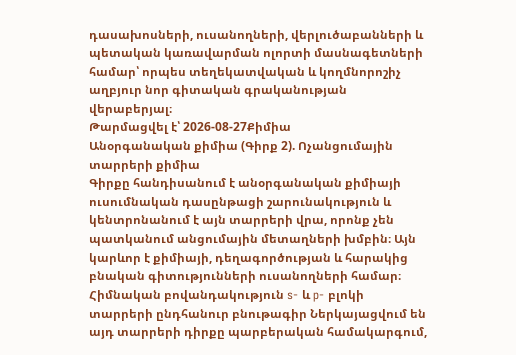դասախոսների, ուսանողների, վերլուծաբանների և պետական կառավարման ոլորտի մասնագետների համար՝ որպես տեղեկատվական և կողմնորոշիչ աղբյուր նոր գիտական գրականության վերաբերյալ։
Թարմացվել է՝ 2026-08-27Քիմիա
Անօրգանական քիմիա (Գիրք 2). Ոչանցումային տարրերի քիմիա
Գիրքը հանդիսանում է անօրգանական քիմիայի ուսումնական դասընթացի շարունակություն և կենտրոնանում է այն տարրերի վրա, որոնք չեն պատկանում անցումային մետաղների խմբին։ Այն կարևոր է քիմիայի, դեղագործության և հարակից բնական գիտությունների ուսանողների համար։ Հիմնական բովանդակություն s- և p- բլոկի տարրերի ընդհանուր բնութագիր Ներկայացվում են այդ տարրերի դիրքը պարբերական համակարգում,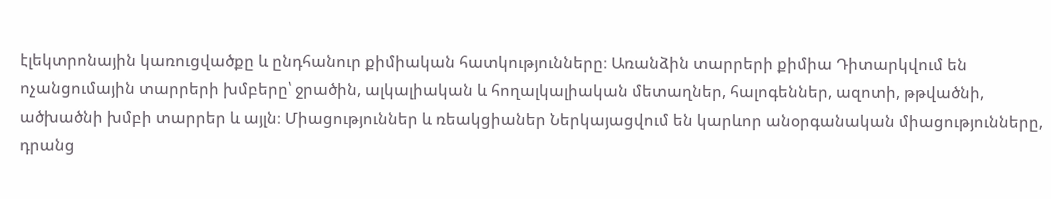էլեկտրոնային կառուցվածքը և ընդհանուր քիմիական հատկությունները։ Առանձին տարրերի քիմիա Դիտարկվում են ոչանցումային տարրերի խմբերը՝ ջրածին, ալկալիական և հողալկալիական մետաղներ, հալոգեններ, ազոտի, թթվածնի, ածխածնի խմբի տարրեր և այլն։ Միացություններ և ռեակցիաներ Ներկայացվում են կարևոր անօրգանական միացությունները, դրանց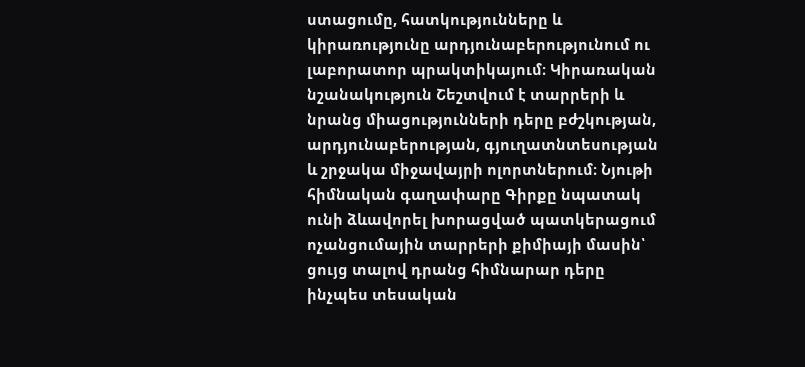ստացումը, հատկությունները և կիրառությունը արդյունաբերությունում ու լաբորատոր պրակտիկայում։ Կիրառական նշանակություն Շեշտվում է տարրերի և նրանց միացությունների դերը բժշկության, արդյունաբերության, գյուղատնտեսության և շրջակա միջավայրի ոլորտներում։ Նյութի հիմնական գաղափարը Գիրքը նպատակ ունի ձևավորել խորացված պատկերացում ոչանցումային տարրերի քիմիայի մասին՝ ցույց տալով դրանց հիմնարար դերը ինչպես տեսական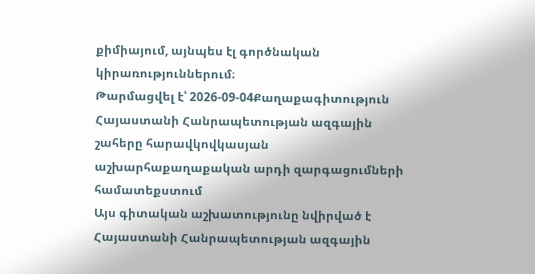քիմիայում, այնպես էլ գործնական կիրառություններում։
Թարմացվել է՝ 2026-09-04Քաղաքագիտություն
Հայաստանի Հանրապետության ազգային շահերը հարավկովկասյան աշխարհաքաղաքական արդի զարգացումների համատեքստում
Այս գիտական աշխատությունը նվիրված է Հայաստանի Հանրապետության ազգային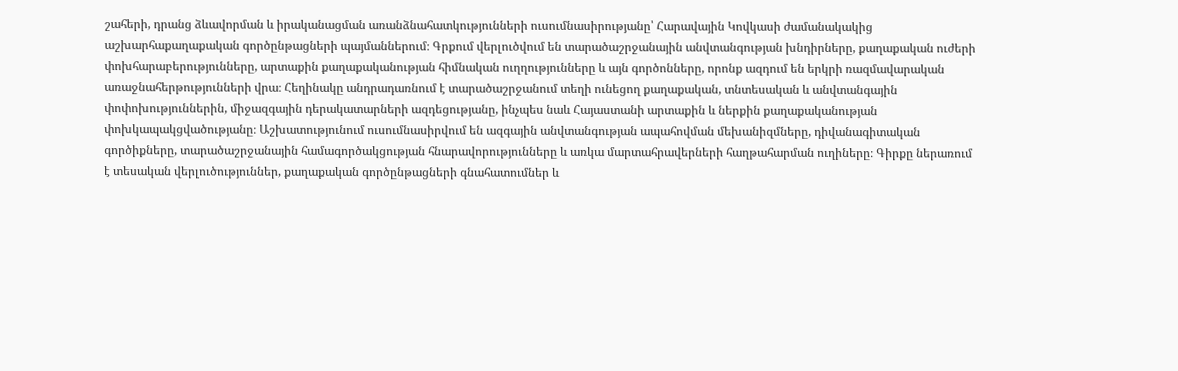շահերի, դրանց ձևավորման և իրականացման առանձնահատկությունների ուսումնասիրությանը՝ Հարավային Կովկասի ժամանակակից աշխարհաքաղաքական գործընթացների պայմաններում։ Գրքում վերլուծվում են տարածաշրջանային անվտանգության խնդիրները, քաղաքական ուժերի փոխհարաբերությունները, արտաքին քաղաքականության հիմնական ուղղությունները և այն գործոնները, որոնք ազդում են երկրի ռազմավարական առաջնահերթությունների վրա։ Հեղինակը անդրադառնում է տարածաշրջանում տեղի ունեցող քաղաքական, տնտեսական և անվտանգային փոփոխություններին, միջազգային դերակատարների ազդեցությանը, ինչպես նաև Հայաստանի արտաքին և ներքին քաղաքականության փոխկապակցվածությանը։ Աշխատությունում ուսումնասիրվում են ազգային անվտանգության ապահովման մեխանիզմները, դիվանագիտական գործիքները, տարածաշրջանային համագործակցության հնարավորությունները և առկա մարտահրավերների հաղթահարման ուղիները։ Գիրքը ներառում է տեսական վերլուծություններ, քաղաքական գործընթացների գնահատումներ և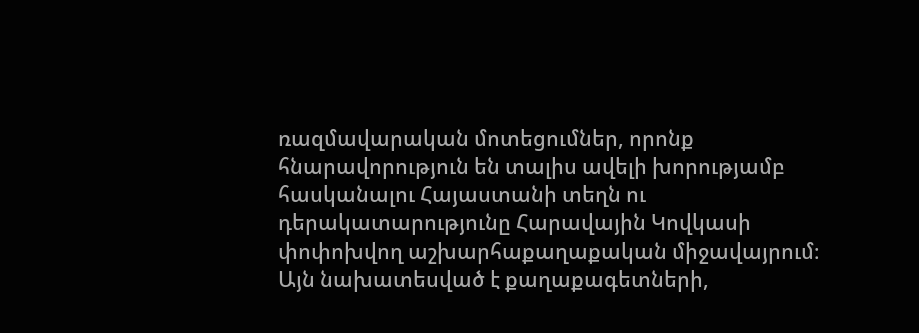ռազմավարական մոտեցումներ, որոնք հնարավորություն են տալիս ավելի խորությամբ հասկանալու Հայաստանի տեղն ու դերակատարությունը Հարավային Կովկասի փոփոխվող աշխարհաքաղաքական միջավայրում։ Այն նախատեսված է քաղաքագետների,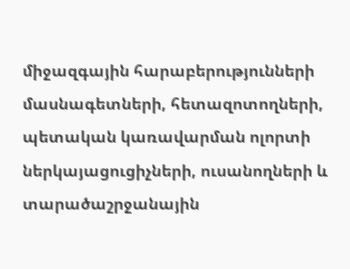միջազգային հարաբերությունների մասնագետների, հետազոտողների, պետական կառավարման ոլորտի ներկայացուցիչների, ուսանողների և տարածաշրջանային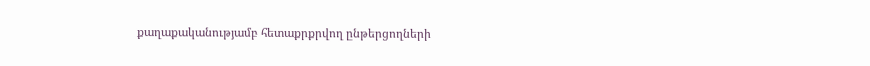քաղաքականությամբ հետաքրքրվող ընթերցողների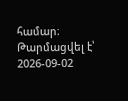համար։
Թարմացվել է՝ 2026-09-02